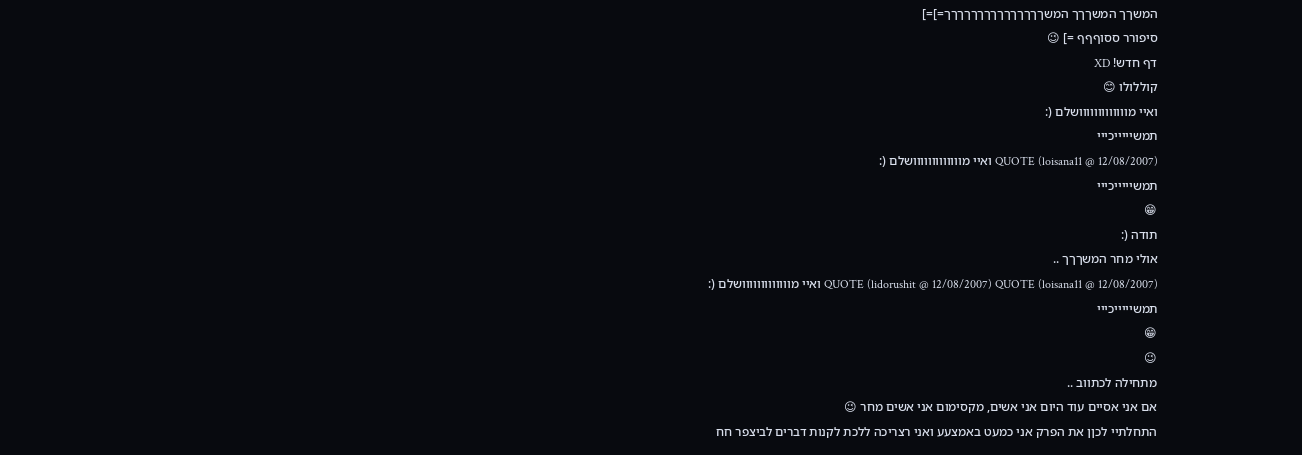המשךך המשךךך המשךךךךךךךךךךךךךךך=]=]
סיפורר ססוףףף =] 😉
דף חדש! XD
קוללולו 😊
ואיי מווווווווווווושלם (:
תמשיייייכייי
QUOTE (loisana11 @ 12/08/2007) ואיי מווווווווווווושלם (:
תמשיייייכייי
😁
תודה (:
אולי מחר המשךךך ..
QUOTE (lidorushit @ 12/08/2007) QUOTE (loisana11 @ 12/08/2007) ואיי מווווווווווווושלם (:
תמשיייייכייי
😁
😉
מתחילה לכתווב ..
אם אני אסיים עוד היום אני אשים, מקסימום אני אשים מחר 😉
התחלתיי לכןן את הפרק אני כמעט באמצעע ואני רצריכה ללכת לקנות דברים לביצפר חח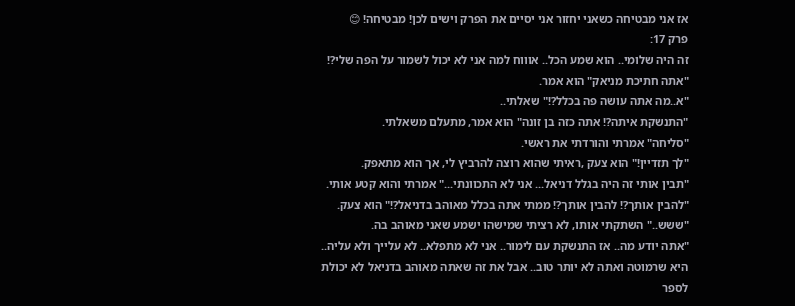אז אני מבטיחה כשאני יחזור אני יסיים את הפרק וישים לכן! מבטיחה! 😊
פרק 17:
זה היה שלומי.. הוא שמע הכל.. אוווח למה אני לא יכול לשמור על הפה שלי?!
"אתה חתיכת מניאק" הוא אמר.
"א..מה אתה עושה פה בכלל?!" שאלתי..
"התנשקת איתה?! אתה כזה בן זונה" הוא אמר, מתעלם משאלתי.
"סליחה" אמרתי והורדתי את ראשי.
"לך תזדיין!" הוא צעק ,ראיתי שהוא רוצה להרביץ לי, אך הוא מתאפק.
"תבין אותי זה היה בגלל דניאל... אני לא התכוונתי..." אמרתי והוא קטע אותי.
"להבין אותך?! להבין אותך?! ממתי אתה בכלל מאוהב בדניאל?!" הוא צעק.
"ששש.." השתקתי אותו, לא רציתי שמישהו ישמע שאני מאוהב בה.
"אתה יודע מה.. אז התנשקת עם לימור.. אני לא מתפלא.. לא עלייך ולא עליה.. היא שרמוטה ואתה לא יותר טוב.. אבל את זה שאתה מאוהב בדניאל לא יכולת לספר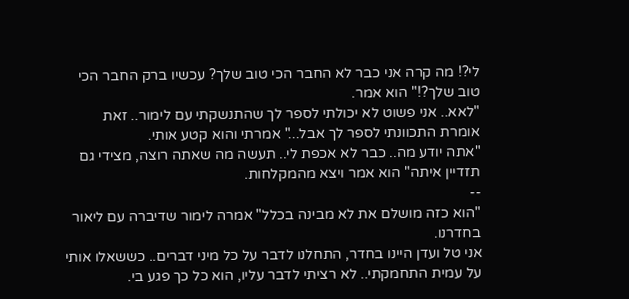לי?! מה קרה אני כבר לא החבר הכי טוב שלך? עכשיו ברק החבר הכי טוב שלך?!" הוא אמר.
"לאא.. אני פשוט לא יכולתי לספר לך שהתנשקתי עם לימור.. זאת אומרת התכוונתי לספר לך אבל..." אמרתי והוא קטע אותי.
"אתה יודע מה.. כבר לא אכפת לי.. תעשה מה שאתה רוצה, מצידי גם תזדיין איתה" הוא אמר ויצא מהמקלחות.
--
"הוא כזה מושלם את לא מבינה בכלל" אמרה לימור שדיברה עם ליאור בחדרנו.
אני טל ועדן היינו בחדר, התחלנו לדבר על כל מיני דברים.. כששאלו אותי על עמית התחמקתי.. לא רציתי לדבר עליו, הוא כל כך פגע בי.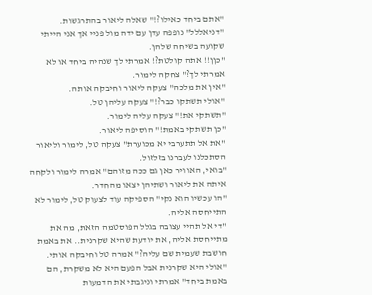"אתם ביחד כאילו?!" שאלה ליאור בהתרגשות.
"דניאללל" נופפה עדן עם ידה מול פניי אך אני הייתי שקועה בשיחה שלהן.
"כןן!! אתה קולטת?! אמרתי לך שנהיה ביחד או לא אמרתי לך?" צחקה לימור.
"אין את מלכה" צעקה ליאור וחיבקה אותה.
"אולי תשתקו כבר?!" צעקה עליהן טל.
"תשתקי את!" צעקה עליה לימור.
"כן תשתקי באמת!" הוסיפה ליאור.
"את אל תתערבי יא מכוערת" צעקה טל, לימור וליאור הסתכלנו לעברנו בזלזול.
"בואי, האוויר כאן גם ככה מזוהם" אמרה לימור ולקחה איתה את ליאור ושתיהן יצאו מהחדר.
"הו עכשיו הוא נקי" הספיקה עוד לצעוק טל, לימור לא התייחסה אליה.
"די אל תהיי עצובה בגלל הפוסטמה הזאת, מה את מתייחסת אליה, את יודעת שהיא שקרנית.. את באמת חושבת שעמית שם עליה?" אמרה טל וחיבקה אותי.
"אולי היא שקרנית אבל הפעם היא לא משקרת, הם באמת ביחד" אמרתי וניגבתי את הדמעות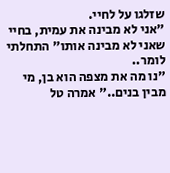שזלגו על לחיי.
"אני לא מבינה את עמית, בחיי שאני לא מבינה אותו" התחלתי לומר..
"נו מה את מצפה הוא בן, מי מבין בנים.." אמרה טל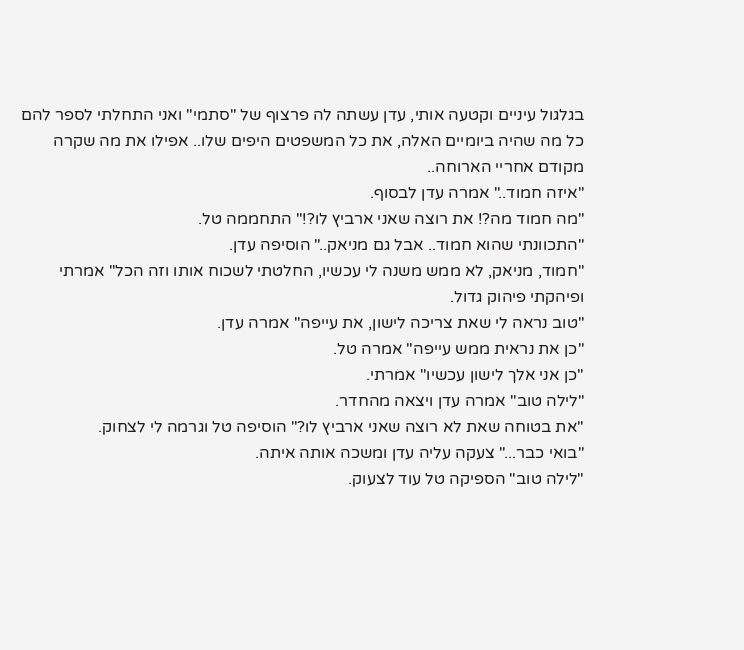בגלגול עיניים וקטעה אותי, עדן עשתה לה פרצוף של "סתמי" ואני התחלתי לספר להם כל מה שהיה ביומיים האלה, את כל המשפטים היפים שלו.. אפילו את מה שקרה מקודם אחריי הארוחה..
"איזה חמוד.." אמרה עדן לבסוף.
"מה חמוד מה?! את רוצה שאני ארביץ לו?!" התחממה טל.
"התכוונתי שהוא חמוד.. אבל גם מניאק.." הוסיפה עדן.
"חמוד, מניאק, לא ממש משנה לי עכשיו, החלטתי לשכוח אותו וזה הכל" אמרתי ופיהקתי פיהוק גדול.
"טוב נראה לי שאת צריכה לישון, את עייפה" אמרה עדן.
"כן את נראית ממש עייפה" אמרה טל.
"כן אני אלך לישון עכשיו" אמרתי.
"לילה טוב" אמרה עדן ויצאה מהחדר.
"את בטוחה שאת לא רוצה שאני ארביץ לו?" הוסיפה טל וגרמה לי לצחוק.
"בואי כבר..." צעקה עליה עדן ומשכה אותה איתה.
"לילה טוב" הספיקה טל עוד לצעוק.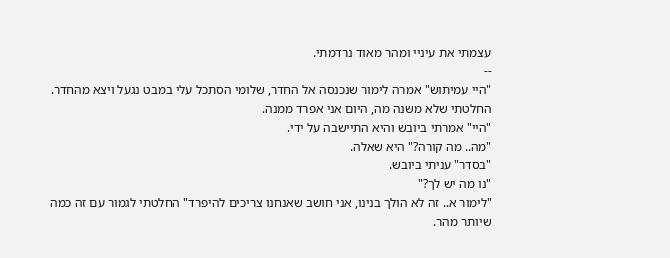עצמתי את עיניי ומהר מאוד נרדמתי.
--
"היי עמיתוש" אמרה לימור שנכנסה אל החדר, שלומי הסתכל עלי במבט נגעל ויצא מהחדר. החלטתי שלא משנה מה, היום אני אפרד ממנה.
"היי" אמרתי ביובש והיא התיישבה על ידי.
"מה.. מה קורה?" היא שאלה.
"בסדר" עניתי ביובש.
"נו מה יש לך?"
"לימור א.. זה לא הולך בנינו, אני חושב שאנחנו צריכים להיפרד" החלטתי לגמור עם זה כמה שיותר מהר.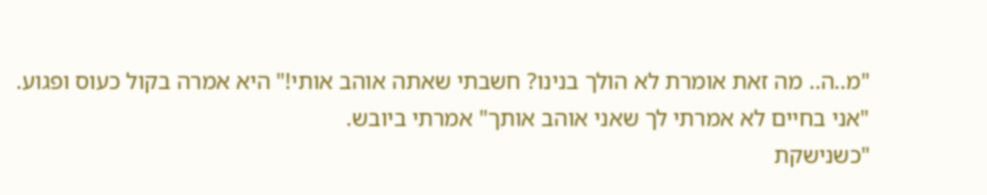"מ..ה.. מה זאת אומרת לא הולך בנינו? חשבתי שאתה אוהב אותי!" היא אמרה בקול כעוס ופגוע.
"אני בחיים לא אמרתי לך שאני אוהב אותך" אמרתי ביובש.
"כשנישקת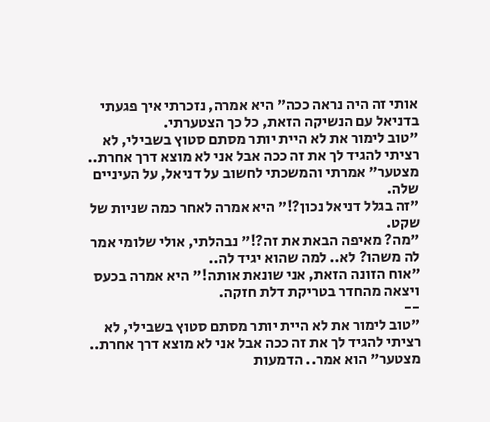אותי זה היה נראה ככה" היא אמרה, נזכרתי איך פגעתי בדניאל עם הנשיקה הזאת, כל כך הצטערתי.
"טוב לימור את לא היית יותר מסתם סטוץ בשבילי, לא רציתי להגיד לך את זה ככה אבל אני לא מוצא דרך אחרת.. מצטער" אמרתי והמשכתי לחשוב על דניאל, על העיניים שלה.
"זה בגלל דניאל נכון?!" היא אמרה לאחר כמה שניות של שקט.
"מה? מאיפה הבאת את זה?!" נבהלתי, אולי שלומי אמר לה משהו? לא.. למה שהוא יגיד לה..
"אוח הזונה הזאת, אני שונאת אותה!" היא אמרה בכעס ויצאה מהחדר בטריקת דלת חזקה.
--
"טוב לימור את לא היית יותר מסתם סטוץ בשבילי, לא רציתי להגיד לך את זה ככה אבל אני לא מוצא דרך אחרת.. מצטער" הוא אמר.. הדמעות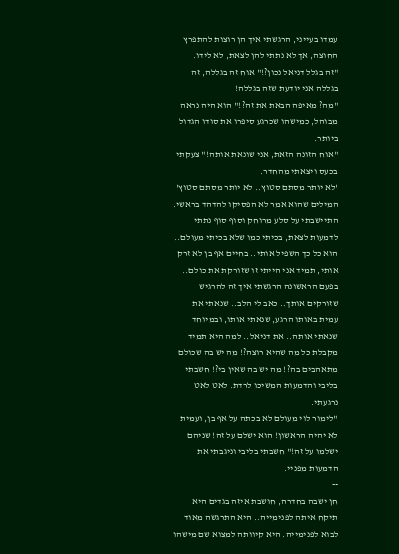עמדו בעייני, הרגשתי איך הן רוצות להתפרץ החוצה, אך לא נתתי להן לצאת, לא לידו.
"זה בגלל דניאל נכון?!" אוח זה בגללה, זה בגללה אני יודעת שזה בגללה!
"מה? מאיפה הבאת את זה?!" הוא היה נראה מבוהל, כמישהו שכרגע סיפרו את סודו הגדול ביותר.
"אוח הזונה הזאת, אני שונאת אותה!" צעקתי בכעס ויצאתי מהחדר.
'לא יותר מסתם סטוץ.. לא יותר מסתם סטוץ' המילים שהוא אמר לא הפסיקו להדהד בראשי. התיישבתי על סלע מרוחק וסוף סוף נתתי לדמעות לצאת, בכיתי כמו שלא בכיתי מעולם.. הוא כל כך השפיל אותי.. בחיים אף בן לא זרק אותי, תמיד אני הייתי זו שזורקת את כולם.. בפעם הראשונה הרגשתי איך זה להרגיש שזורקים אותך.. כאב לי הלב.. שנאתי את עמית באותו הרגע, שנאתי אותו, ובמיוחד שנאתי אותה.. את דניאל.. למה היא תמיד מקבלת כל מה שהיא רוצה?! מה יש בה שכולם מתאהבים בה?! מה יש בה שאין בי?! חשבתי בליבי והדמעות המשיכו לרדת. לאט לאט נרגעתי.
"לימור לוי מעולם לא בכתה על אף בן, ועמית לא יהיה הראשון! הוא ישלם על זה! שניהם ישלמו על זה!" חשבתי בליבי וניגבתי את הדמעות מפניי.
--
חן ישבה בחדרה, חושבת איזה בגדים היא תיקח איתה לפנימייה.. היא התרגשה מאוד לבוא לפנימייה. היא קיוותה למצוא שם מישהו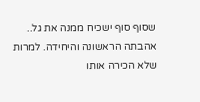שסוף סוף ישכיח ממנה את גל.. אהבתה הראשונה והיחידה. למרות שלא הכירה אותו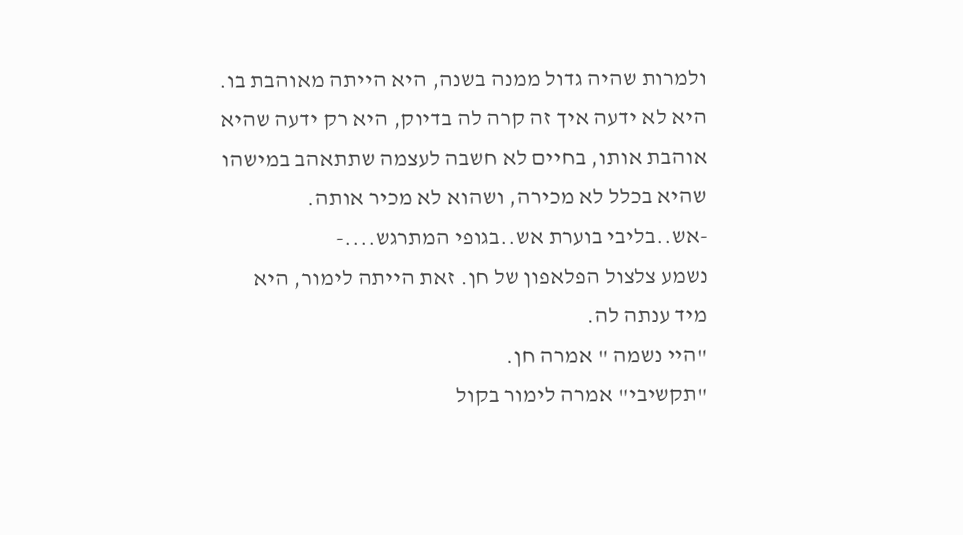ולמרות שהיה גדול ממנה בשנה, היא הייתה מאוהבת בו. היא לא ידעה איך זה קרה לה בדיוק, היא רק ידעה שהיא אוהבת אותו, בחיים לא חשבה לעצמה שתתאהב במישהו שהיא בכלל לא מכירה, ושהוא לא מכיר אותה.
-אש..בליבי בוערת אש..בגופי המתרגש....-
נשמע צלצול הפלאפון של חן. זאת הייתה לימור, היא מיד ענתה לה.
"היי נשמה " אמרה חן.
"תקשיבי" אמרה לימור בקול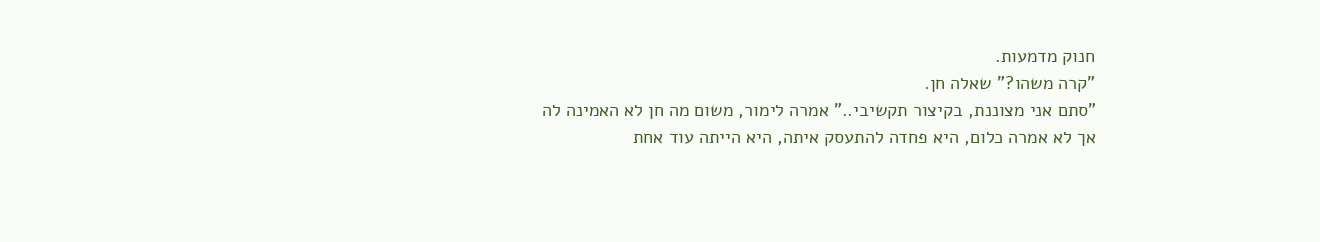חנוק מדמעות.
"קרה משהו?" שאלה חן.
"סתם אני מצוננת, בקיצור תקשיבי.." אמרה לימור, משום מה חן לא האמינה לה אך לא אמרה כלום, היא פחדה להתעסק איתה, היא הייתה עוד אחת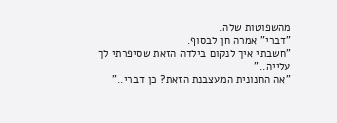מהשפוטות שלה.
"דברי" אמרה חן לבסוף.
"חשבתי איך לנקום בילדה הזאת שסיפרתי לך עלייה.."
"אה החנונית המעצבנת הזאת? כן דברי.."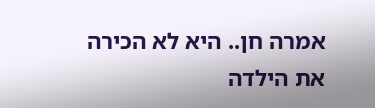אמרה חן.. היא לא הכירה את הילדה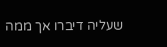שעליה דיברו אך ממה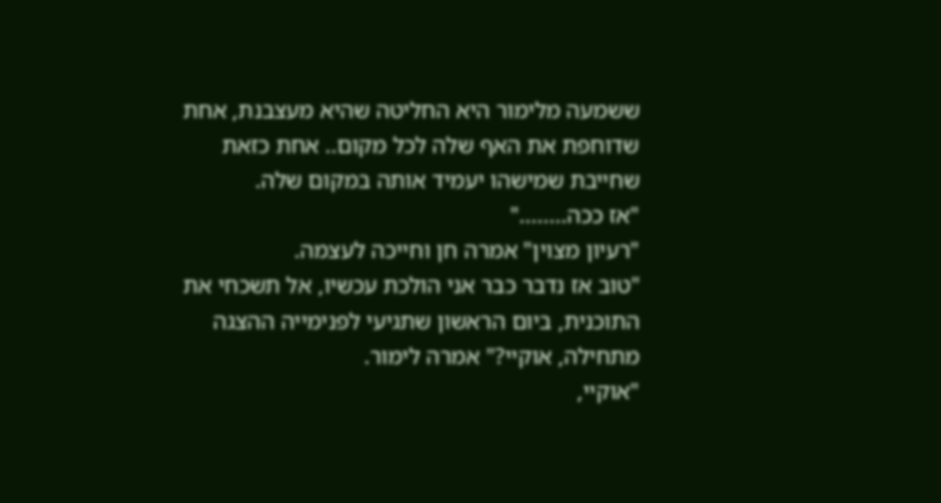ששמעה מלימור היא החליטה שהיא מעצבנת, אחת שדוחפת את האף שלה לכל מקום.. אחת כזאת שחייבת שמישהו יעמיד אותה במקום שלה.
"אז ככה........"
"רעיון מצוין" אמרה חן וחייכה לעצמה.
"טוב אז נדבר כבר אני הולכת עכשיו, אל תשכחי את התוכנית, ביום הראשון שתגיעי לפנימייה ההצגה מתחילה, אוקיי?" אמרה לימור.
"אוקיי,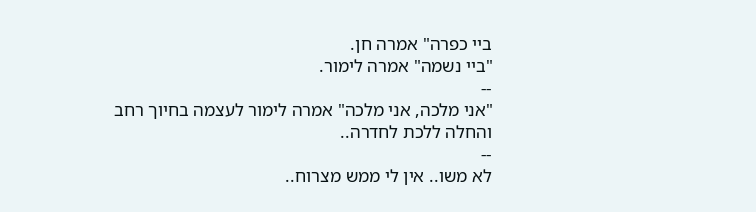ביי כפרה" אמרה חן.
"ביי נשמה" אמרה לימור.
--
"אני מלכה, אני מלכה" אמרה לימור לעצמה בחיוך רחב והחלה ללכת לחדרה..
--
לא משו.. אין לי ממש מצרוח..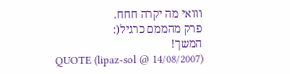ווואי מה יקרה חחח.
פרק מהממם כרגיל(:
המשך!
QUOTE (lipaz-sol @ 14/08/2007)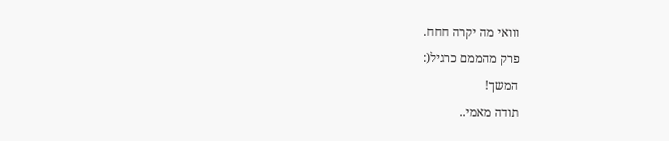ווואי מה יקרה חחח.
פרק מהממם כרגיל(:
המשך!
תודה מאמי..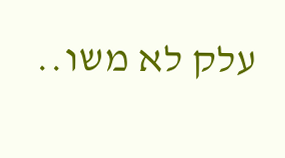עלק לא משו..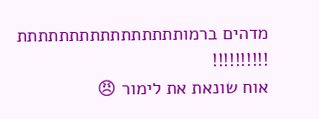מדהים ברמותתתתתתתתתתתתתתתת !!!!!!!!!!
אוח שונאת את לימור 😠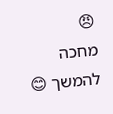😠
מחכה להמשך 😊